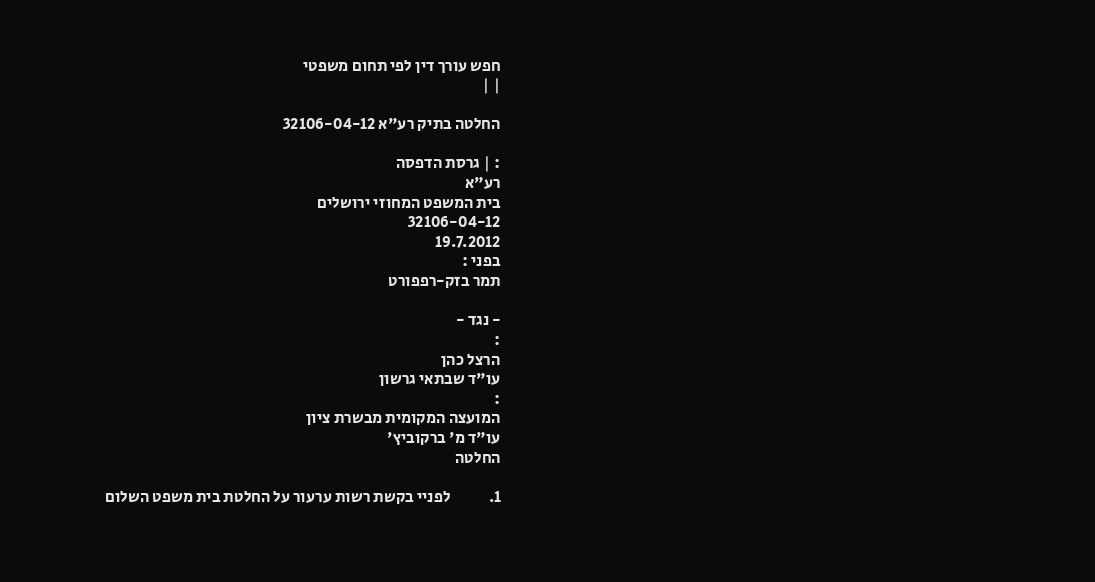חפש עורך דין לפי תחום משפטי
| |

החלטה בתיק רע"א 32106-04-12

: | גרסת הדפסה
רע"א
בית המשפט המחוזי ירושלים
32106-04-12
19.7.2012
בפני :
תמר בזק-רפפורט

- נגד -
:
הרצל כהן
עו"ד שבתאי גרשון
:
המועצה המקומית מבשרת ציון
עו"ד מ' ברקוביץ'
החלטה

1.            לפניי בקשת רשות ערעור על החלטת בית משפט השלום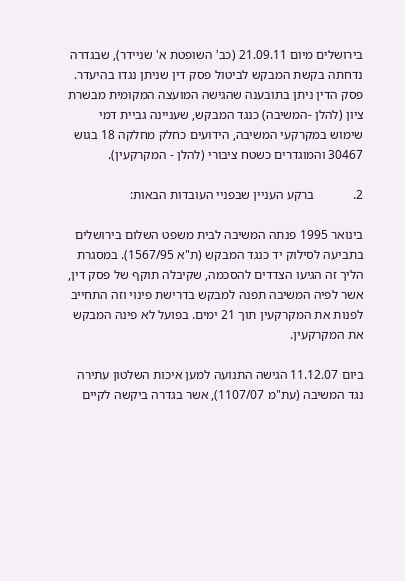בירושלים מיום 21.09.11 (כב' השופטת א' שניידר), שבגדרה נדחתה בקשת המבקש לביטול פסק דין שניתן נגדו בהיעדר. פסק הדין ניתן בתובענה שהגישה המועצה המקומית מבשרת ציון (להלן -המשיבה) כנגד המבקש, שעניינה גביית דמי שימוש במקרקעי המשיבה, הידועים כחלק מחלקה 18 בגוש 30467 והמוגדרים כשטח ציבורי (להלן - המקרקעין).

2.            ברקע העניין שבפניי העובדות הבאות:

בינואר 1995 פנתה המשיבה לבית משפט השלום בירושלים בתביעה לסילוק יד כנגד המבקש (ת"א 1567/95). במסגרת הליך זה הגיעו הצדדים להסכמה, שקיבלה תוקף של פסק דין, אשר לפיה המשיבה תפנה למבקש בדרישת פינוי וזה התחייב לפנות את המקרקעין תוך 21 ימים. בפועל לא פינה המבקש את המקרקעין.

ביום 11.12.07 הגישה התנועה למען איכות השלטון עתירה נגד המשיבה (עת"מ 1107/07), אשר בגדרה ביקשה לקיים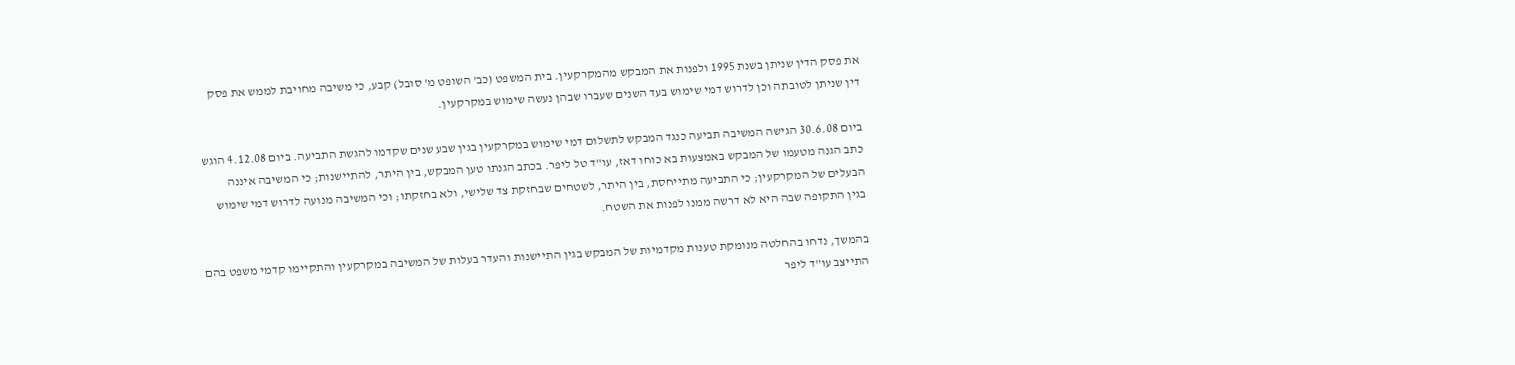את פסק הדין שניתן בשנת 1995 ולפנות את המבקש מהמקרקעין. בית המשפט (כב' השופט מ' סובל) קבע, כי משיבה מחויבת לממש את פסק דין שניתן לטובתה וכן לדרוש דמי שימוש בעד השנים שעברו שבהן נעשה שימוש במקרקעין.

ביום 30.6.08 הגישה המשיבה תביעה כנגד המבקש לתשלום דמי שימוש במקרקעין בגין שבע שנים שקדמו להגשת התביעה. ביום 4.12.08 הוגש כתב הגנה מטעמו של המבקש באמצעות בא כוחו דאז, עו"ד טל ליפר. בכתב הגנתו טען המבקש, בין היתר, להתיישנות; כי המשיבה איננה הבעלים של המקרקעין; כי התביעה מתייחסת, בין היתר, לשטחים שבחזקת צד שלישי, ולא בחזקתו; וכי המשיבה מנועה לדרוש דמי שימוש בגין התקופה שבה היא לא דרשה ממנו לפנות את השטח.

בהמשך, נדחו בהחלטה מנומקת טענות מקדמיות של המבקש בגין התיישנות והעדר בעלות של המשיבה במקרקעין והתקיימו קדמי משפט בהם התייצב עו"ד ליפר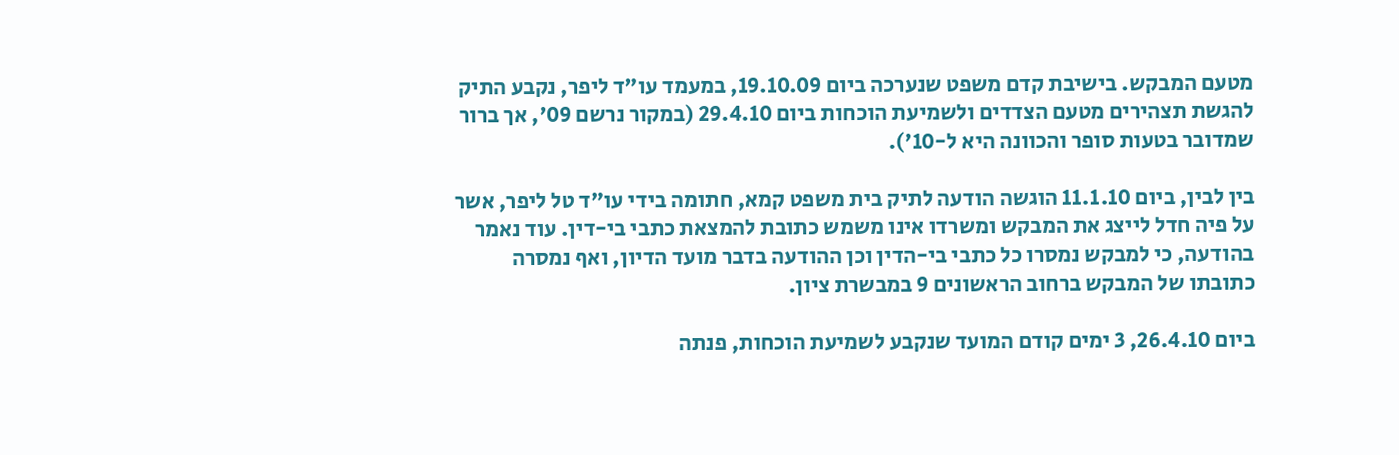מטעם המבקש. בישיבת קדם משפט שנערכה ביום 19.10.09, במעמד עו"ד ליפר, נקבע התיק להגשת תצהירים מטעם הצדדים ולשמיעת הוכחות ביום 29.4.10 (במקור נרשם 09', אך ברור שמדובר בטעות סופר והכוונה היא ל-10').

בין לבין, ביום 11.1.10 הוגשה הודעה לתיק בית משפט קמא, חתומה בידי עו"ד טל ליפר, אשר על פיה חדל לייצג את המבקש ומשרדו אינו משמש כתובת להמצאת כתבי בי-דין. עוד נאמר בהודעה, כי למבקש נמסרו כל כתבי בי-הדין וכן ההודעה בדבר מועד הדיון, ואף נמסרה כתובתו של המבקש ברחוב הראשונים 9 במבשרת ציון.

ביום 26.4.10, 3 ימים קודם המועד שנקבע לשמיעת הוכחות, פנתה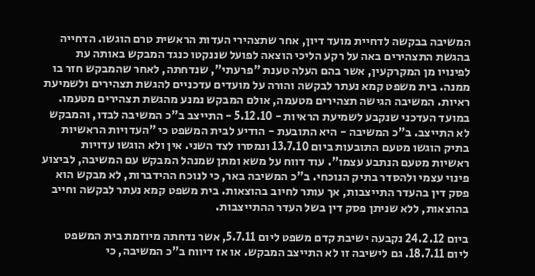המשיבה בבקשה לדחיית מועד דיון, אחר שתצהירי העדות הראשית טרם הוגשו. הדחייה בהגשת התצהירים באה על רקע הליכי הוצאה לפועל שננקטו כנגד המבקש באותה עת לפינויו מן המקרקעין, אשר בהם העלה טענת "פרעתי", שנדחתה, לאחר שהמבקש חזר בו ממנה. בית משפט קמא נעתר לבקשה והורה על מועדים עדכניים להגשת תצהירים ולשמיעת ראיות. המשיבה הגישה תצהירים מטעמה, אולם המבקש נמנע מהגשת תצהירים מטעמו. במועד העדכני שנקבע לשמיעת הראיות - 5.12.10 - התייצב ב"כ המשיבה לבדו, והמבקש לא התייצב. ב"כ המשיבה - היא התובעת - הודיע לבית המשפט כי "העדויות הראשיות בתיק הוגשו מטעם התובעות ביום 13.7.10 ונמסרו לצד השני. אין ולא הוגשו עדויות ראשיות מטעם הנתבע עצמו". עוד דווח על משא ומתן שמנהל המבקש עם המשיבה, לביצוע פינוי עצמי ולהסדר בתיק הנוכחי. ב"כ המשיבה באר, כי לנוכח ההידברות, לא מבקש הוא פסק דין בהעדר התייצבות, אך עותר לחיוב בהוצאות. בית משפט קמא נעתר לבקשה וחייב בהוצאות, ללא שניתן פסק דין בשל העדר ההתייצבות.

ביום 24.2.12 נקבעה ישיבת קדם משפט ליום 5.7.11, אשר נדחתה מיוזמת בית המשפט ליום 18.7.11. גם לישיבה זו לא התייצב המבקש. או אז דיווח ב"כ המשיבה, כי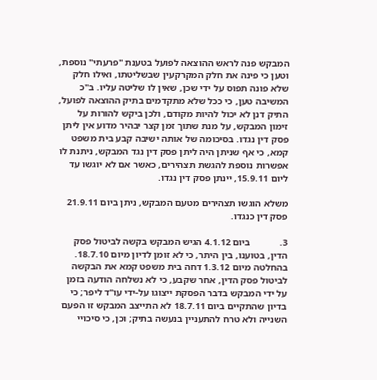המבקש פנה לראש ההוצאה לפועל בטענת "פרעתי" נוספת, וטען כי פינה את חלק המקרקעין שבשליטתו, ואילו חלק שלא פונה תפוס על ידי שכן, שאין לו שליטה עליו. ב"כ המשיבה טען, כי ככל שלא מתקדמים בתיק ההוצאה לפועל, התיק דנן לא יכול להיות מקודם, ולכן ביקש להורות על זימון המבקש, על מנת שתוך זמן קצר יבהיר מדוע אין ליתן פסק דין נגדו. בסיכומה של אותה ישיבה קבע בית משפט קמא, כי אף שניתן היה ליתן פסק דין נגד המבקש, ניתנת לו אפשרות נוספת להגשת תצהירים, כאשר אם לא יוגשו עד ליום 15.9.11, יינתן פסק דין נגדו.

משלא הוגשו תצהירים מטעם המבקש, ניתן ביום 21.9.11 פסק דין כנגדו.

3.            ביום 4.1.12 הגיש המבקש בקשה לביטול פסק הדין, בטוענו, בין היתר, כי לא זומן לדיון מיום 18.7.10. בהחלטה מיום 1.3.12 דחה בית משפט קמא את הבקשה לביטול פסק הדין, אחר שקבע, כי לא נשלחה הודעה בזמן על ידי המבקש בדבר הפסקת ייצוגו על-ידי עו"ד ליפר; כי בדיון שהתקיים ביום 18.7.11 לא התייצב המבקש זו הפעם השנייה ולא טרח להתעניין בנעשה בתיק; וכן, כי סיכויי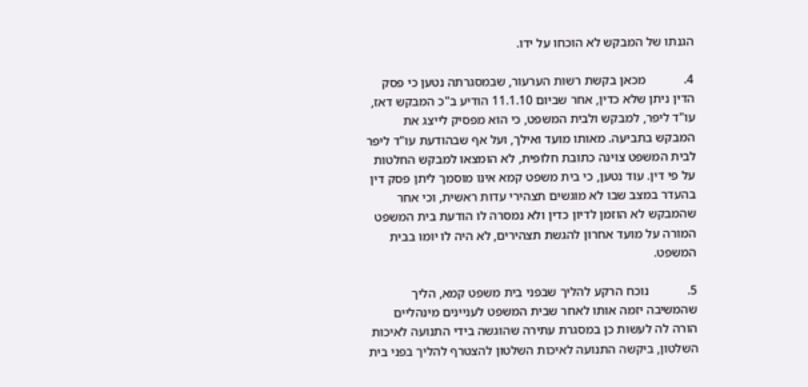הגנתו של המבקש לא הוכחו על ידו.

4.            מכאן בקשת רשות הערעור, שבמסגרתה נטען כי פסק הדין ניתן שלא כדין, אחר שביום 11.1.10 הודיע ב"כ המבקש דאז, עו"ד ליפר, למבקש ולבית המשפט, כי הוא מפסיק לייצג את המבקש בתביעה. מאותו מועד ואילך, ועל אף שבהודעת עו"ד ליפר לבית המשפט צוינה כתובת חלופית, לא הומצאו למבקש החלטות על פי דין. עוד נטען, כי בית משפט קמא אינו מוסמך ליתן פסק דין בהעדר במצב שבו לא מוגשים תצהירי עדות ראשית, וכי אחר שהמבקש לא הוזמן לדיון כדין ולא נמסרה לו הודעת בית המשפט המורה על מועד אחרון להגשת תצהירים, לא היה לו יומו בבית המשפט.

5.            נוכח הרקע להליך שבפני בית משפט קמא, הליך שהמשיבה יזמה אותו לאחר שבית המשפט לעניינים מינהליים הורה לה לעשות כן במסגרת עתירה שהוגשה בידי התנועה לאיכות השלטון, ביקשה התנועה לאיכות השלטון להצטרף להליך בפני בית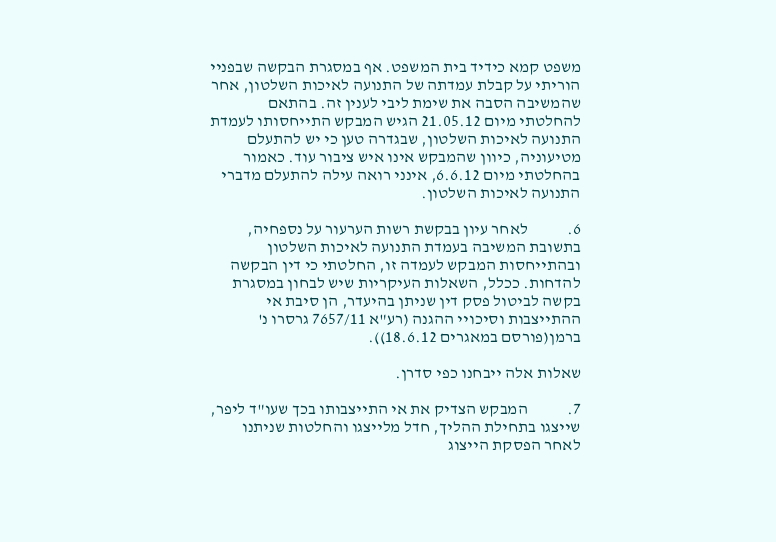משפט קמא כידיד בית המשפט. אף במסגרת הבקשה שבפניי הוריתי על קבלת עמדתה של התנועה לאיכות השלטון, אחר שהמשיבה הסבה את שימת ליבי לענין זה. בהתאם להחלטתי מיום 21.05.12 הגיש המבקש התייחסותו לעמדת התנועה לאיכות השלטון, שבגדרה טען כי יש להתעלם מטיעוניה, כיוון שהמבקש אינו איש ציבור עוד. כאמור בהחלטתי מיום 6.6.12, אינני רואה עילה להתעלם מדברי התנועה לאיכות השלטון.

6.            לאחר עיון בבקשת רשות הערעור על נספחיה, בתשובת המשיבה בעמדת התנועה לאיכות השלטון ובהתייחסות המבקש לעמדה זו, החלטתי כי דין הבקשה להדחות. ככלל, השאלות העיקריות שיש לבחון במסגרת בקשה לביטול פסק דין שניתן בהיעדר, הן סיבת אי ההתייצבות וסיכויי ההגנה (רע"א 7657/11 גרסרו נ' ברמן(פורסם במאגרים 18.6.12)).

שאלות אלה ייבחנו כפי סדרן.

7.            המבקש הצדיק את אי התייצבותו בכך שעו"ד ליפר, שייצגו בתחילת ההליך, חדל מלייצגו והחלטות שניתנו לאחר הפסקת הייצוג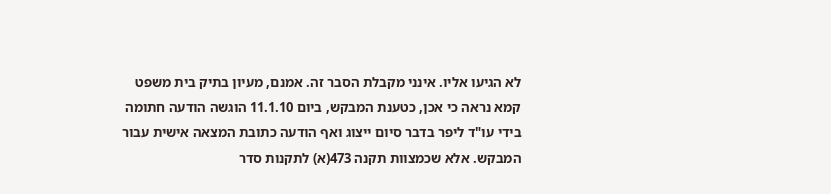לא הגיעו אליו. אינני מקבלת הסבר זה. אמנם, מעיון בתיק בית משפט קמא נראה כי אכן, כטענת המבקש, ביום 11.1.10 הוגשה הודעה חתומה בידי עו"ד ליפר בדבר סיום ייצוג ואף הודעה כתובת המצאה אישית עבור המבקש. אלא שכמצוות תקנה 473(א) לתקנות סדר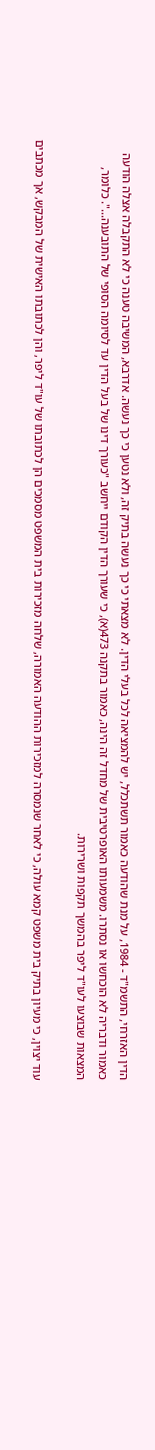הדין האזרחי, התשמ"ד - 1984, על מנת שהודעה כאמור תשתכלל, יש להמציאה לכל בעלי הדין. לא מצאתי כי כך נעשה בתיק זה, ולא נטען כי כך נעשה. אדרבא, המשיבה טענה כי לא התקבלה אצלה הודעה כאמור ודבריה לא הוכחשו או נסתרו. משמעותו האופרטיבית של מחדל זה הינה, כאמור בתקנה 473(א), כי שעורך הדין הקודם ייחשב "כעורך דינו של בעל הדין עד לסיומה הסופי של התובענה...". כלומר, המצאות שבוצעו לעו"ד ליפר בהמשך תקפות ושרירות.

עוד יצוין, כי מעיון בתיק בית משפט קמא עולה, כי לאחר שנמסרה למזכירות ההודעה האמורה, שלחה מזכירות בית המשפט מסמכים הן לכתובתו של עו"ד ליפר, והן לכתובתו האישית של המבקש, אך מכתבים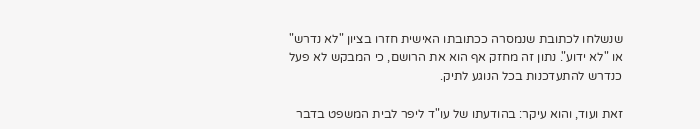שנשלחו לכתובת שנמסרה ככתובתו האישית חזרו בציון "לא נדרש" או "לא ידוע". נתון זה מחזק אף הוא את הרושם, כי המבקש לא פעל כנדרש להתעדכנות בכל הנוגע לתיק.

זאת ועוד, והוא עיקר: בהודעתו של עו"ד ליפר לבית המשפט בדבר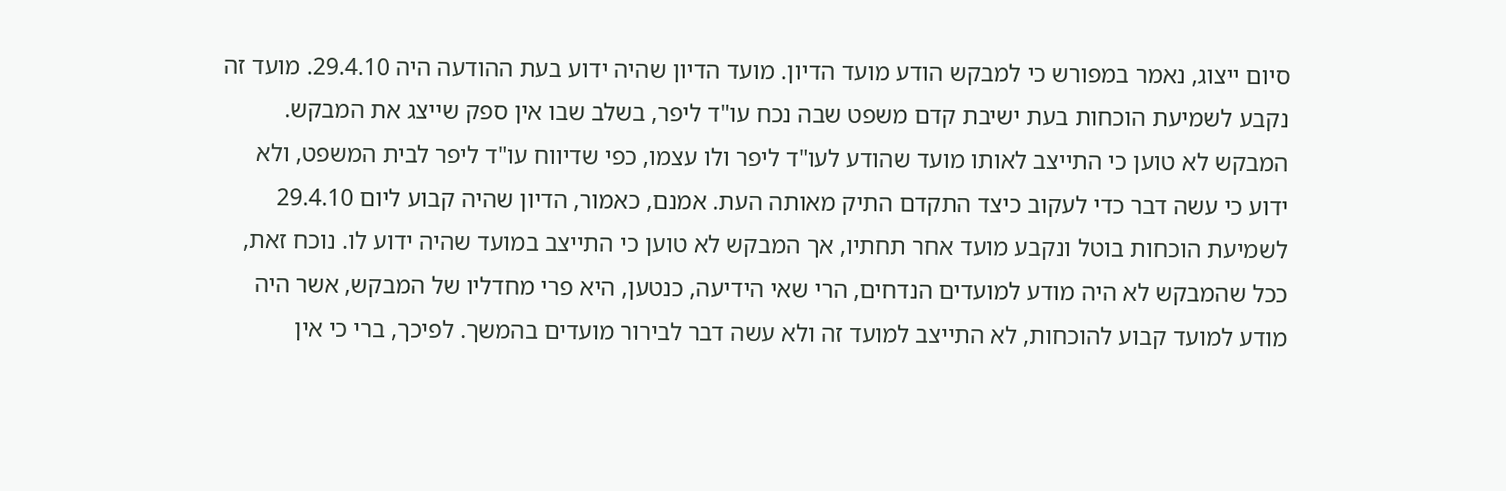סיום ייצוג, נאמר במפורש כי למבקש הודע מועד הדיון. מועד הדיון שהיה ידוע בעת ההודעה היה 29.4.10. מועד זה נקבע לשמיעת הוכחות בעת ישיבת קדם משפט שבה נכח עו"ד ליפר, בשלב שבו אין ספק שייצג את המבקש. המבקש לא טוען כי התייצב לאותו מועד שהודע לעו"ד ליפר ולו עצמו, כפי שדיווח עו"ד ליפר לבית המשפט, ולא ידוע כי עשה דבר כדי לעקוב כיצד התקדם התיק מאותה העת. אמנם, כאמור, הדיון שהיה קבוע ליום 29.4.10 לשמיעת הוכחות בוטל ונקבע מועד אחר תחתיו, אך המבקש לא טוען כי התייצב במועד שהיה ידוע לו. נוכח זאת, ככל שהמבקש לא היה מודע למועדים הנדחים, הרי שאי הידיעה, כנטען, היא פרי מחדליו של המבקש, אשר היה מודע למועד קבוע להוכחות, לא התייצב למועד זה ולא עשה דבר לבירור מועדים בהמשך. לפיכך, ברי כי אין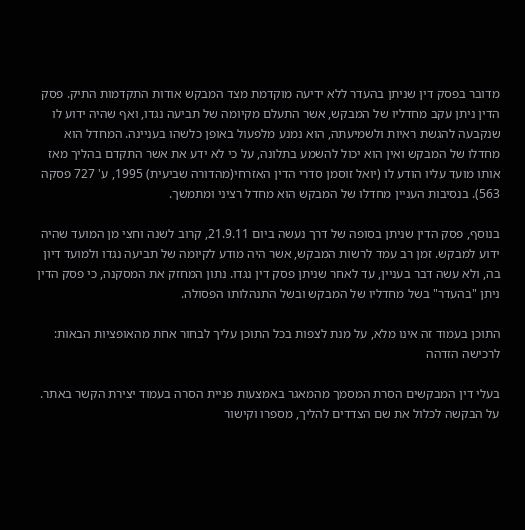מדובר בפסק דין שניתן בהעדר ללא ידיעה מוקדמת מצד המבקש אודות התקדמות התיק. פסק הדין ניתן עקב מחדליו של המבקש, אשר התעלם מקיומה של תביעה נגדו, ואף שהיה ידוע לו שנקבעה להגשת ראיות ולשמיעתה, הוא נמנע מלפעול באופן כלשהו בעניינה. המחדל הוא מחדלו של המבקש ואין הוא יכול להשמע בתלונה, על כי לא ידע את אשר התקדם בהליך מאז אותו מועד עליו הודע לו (יואל זוסמן סדרי הדין האזרחי(מהדורה שביעית) 1995, ע' 727 פסקה 563). בנסיבות העניין מחדלו של המבקש הוא מחדל רציני ומתמשך.

בנוסף, פסק הדין שניתן בסופה של דרך נעשה ביום 21.9.11, קרוב לשנה וחצי מן המועד שהיה ידוע למבקש. זמן רב עמד לרשות המבקש, אשר היה מודע לקיומה של תביעה נגדו ולמועד דיון בה, ולא עשה דבר בעניין, עד לאחר שניתן פסק דין נגדו. נתון המחזק את המסקנה, כי פסק הדין ניתן "בהעדר" בשל מחדליו של המבקש ובשל התנהלותו הפסולה.

התוכן בעמוד זה אינו מלא, על מנת לצפות בכל התוכן עליך לבחור אחת מהאופציות הבאות:
לרכישה הזדהה

בעלי דין המבקשים הסרת המסמך מהמאגר באמצעות פניית הסרה בעמוד יצירת הקשר באתר. על הבקשה לכלול את שם הצדדים להליך, מספרו וקישור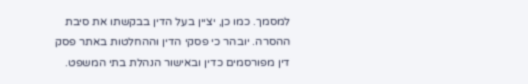למסמך. כמו כן, יציין בעל הדין בבקשתו את סיבת ההסרה. יובהר כי פסקי הדין וההחלטות באתר פסק דין מפורסמים כדין ובאישור הנהלת בתי המשפט.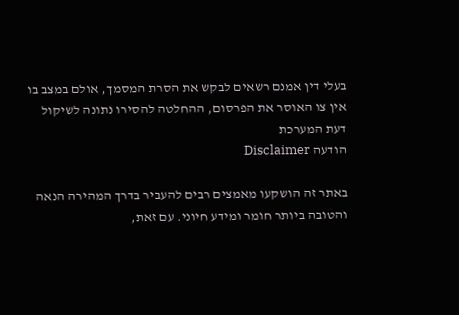בעלי דין אמנם רשאים לבקש את הסרת המסמך, אולם במצב בו אין צו האוסר את הפרסום, ההחלטה להסירו נתונה לשיקול דעת המערכת
הודעה Disclaimer

באתר זה הושקעו מאמצים רבים להעביר בדרך המהירה הנאה והטובה ביותר חומר ומידע חיוני. עם זאת,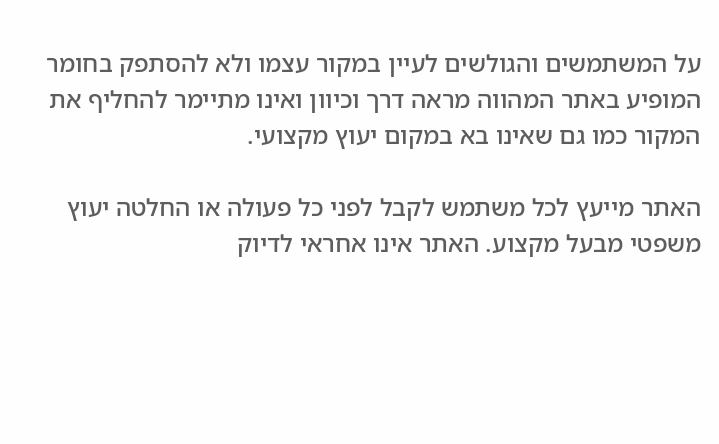על המשתמשים והגולשים לעיין במקור עצמו ולא להסתפק בחומר המופיע באתר המהווה מראה דרך וכיוון ואינו מתיימר להחליף את המקור כמו גם שאינו בא במקום יעוץ מקצועי.

האתר מייעץ לכל משתמש לקבל לפני כל פעולה או החלטה יעוץ משפטי מבעל מקצוע. האתר אינו אחראי לדיוק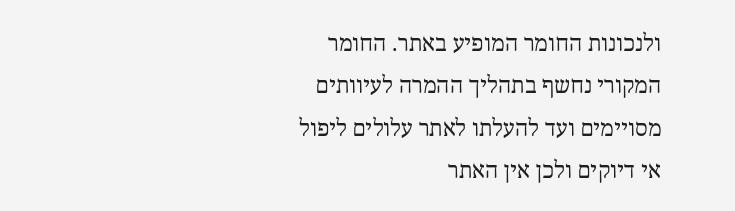ולנכונות החומר המופיע באתר. החומר המקורי נחשף בתהליך ההמרה לעיוותים מסויימים ועד להעלתו לאתר עלולים ליפול אי דיוקים ולכן אין האתר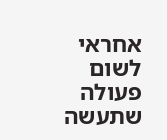אחראי לשום פעולה שתעשה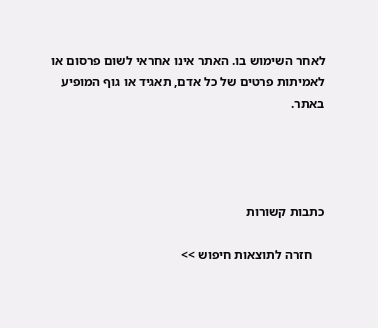לאחר השימוש בו. האתר אינו אחראי לשום פרסום או לאמיתות פרטים של כל אדם, תאגיד או גוף המופיע באתר.




כתבות קשורות

    חזרה לתוצאות חיפוש >>